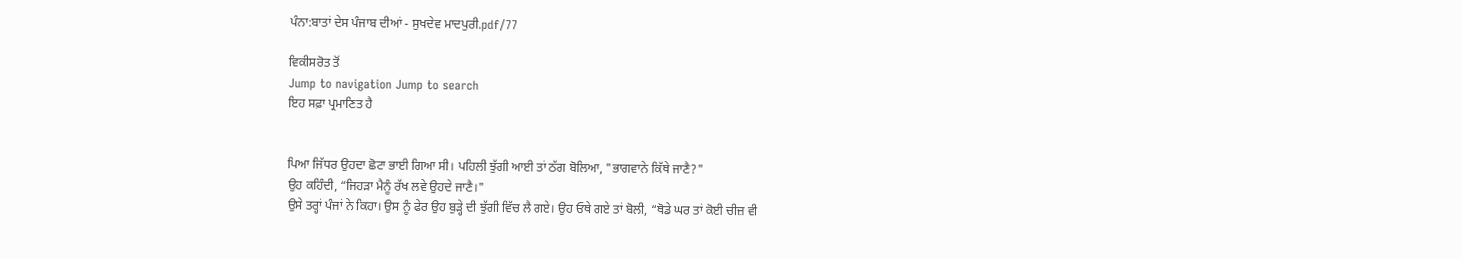ਪੰਨਾ:ਬਾਤਾਂ ਦੇਸ ਪੰਜਾਬ ਦੀਆਂ - ਸੁਖਦੇਵ ਮਾਦਪੁਰੀ.pdf/77

ਵਿਕੀਸਰੋਤ ਤੋਂ
Jump to navigation Jump to search
ਇਹ ਸਫ਼ਾ ਪ੍ਰਮਾਣਿਤ ਹੈ


ਪਿਆ ਜਿੱਧਰ ਉਹਦਾ ਛੋਟਾ ਭਾਈ ਗਿਆ ਸੀ। ਪਹਿਲੀ ਝੁੱਗੀ ਆਈ ਤਾਂ ਠੱਗ ਬੋਲਿਆ, "ਭਾਗਵਾਨੇ ਕਿੱਥੇ ਜਾਣੈ?"
ਉਹ ਕਹਿੰਦੀ, “ਜਿਹੜਾ ਮੈਨੂੰ ਰੱਖ ਲਵੇ ਉਹਦੇ ਜਾਣੈ।"
ਉਸੇ ਤਰ੍ਹਾਂ ਪੰਜਾਂ ਨੇ ਕਿਹਾ। ਉਸ ਨੂੰ ਫੇਰ ਉਹ ਬੁੜ੍ਹੇ ਦੀ ਝੁੱਗੀ ਵਿੱਚ ਲੈ ਗਏ। ਉਹ ਓਥੇ ਗਏ ਤਾਂ ਬੋਲੀ, “ਥੋਡੇ ਘਰ ਤਾਂ ਕੋਈ ਚੀਜ਼ ਵੀ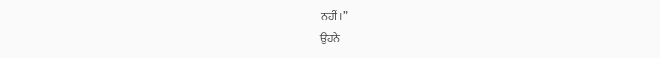ਨਹੀਂ।”
ਉਹਨੇ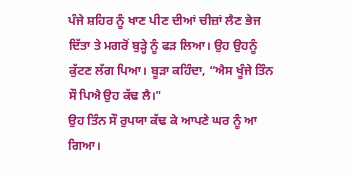ਪੰਜੇ ਸ਼ਹਿਰ ਨੂੰ ਖਾਣ ਪੀਣ ਦੀਆਂ ਚੀਜ਼ਾਂ ਲੈਣ ਭੇਜ ਦਿੱਤਾ ਤੇ ਮਗਰੋਂ ਬੁੜ੍ਹੇ ਨੂੰ ਫੜ ਲਿਆ। ਉਹ ਉਹਨੂੰ ਕੁੱਟਣ ਲੱਗ ਪਿਆ। ਬੂੜਾ ਕਹਿੰਦਾ, “ਐਸ ਖੂੰਜੇ ਤਿੰਨ ਸੌ ਪਿਐ ਉਹ ਕੱਢ ਲੈ।"
ਉਹ ਤਿੰਨ ਸੌ ਰੁਪਯਾ ਕੱਢ ਕੇ ਆਪਣੇ ਘਰ ਨੂੰ ਆ ਗਿਆ।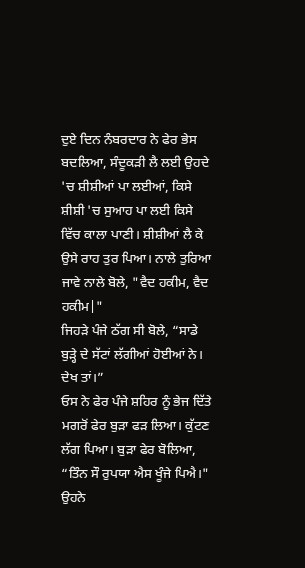ਦੁਏ ਦਿਨ ਨੰਬਰਦਾਰ ਨੇ ਫੇਰ ਭੇਸ ਬਦਲਿਆ, ਸੰਦੂਕੜੀ ਲੈ ਲਈ ਉਹਦੇ 'ਚ ਸ਼ੀਸ਼ੀਆਂ ਪਾ ਲਈਆਂ, ਕਿਸੇ ਸ਼ੀਸ਼ੀ 'ਚ ਸੁਆਹ ਪਾ ਲਈ ਕਿਸੇ ਵਿੱਚ ਕਾਲਾ ਪਾਣੀ। ਸ਼ੀਸ਼ੀਆਂ ਲੈ ਕੇ ਉਸੇ ਰਾਹ ਤੁਰ ਪਿਆ। ਨਾਲੇ ਤੁਰਿਆ ਜਾਵੇ ਨਾਲੇ ਬੋਲੇ, "ਵੈਦ ਹਕੀਮ, ਵੈਦ ਹਕੀਮ|"
ਜਿਹੜੇ ਪੰਜੇ ਠੱਗ ਸੀ ਬੋਲੇ, “ਸਾਡੇ ਬੁੜ੍ਹੇ ਦੇ ਸੱਟਾਂ ਲੱਗੀਆਂ ਹੋਈਆਂ ਨੇ। ਦੇਖ ਤਾਂ।”
ਓਸ ਨੇ ਫੇਰ ਪੰਜੇ ਸ਼ਹਿਰ ਨੂੰ ਭੇਜ ਦਿੱਤੇ ਮਗਰੋਂ ਫੇਰ ਬੁੜਾ ਫੜ ਲਿਆ। ਕੁੱਟਣ ਲੱਗ ਪਿਆ। ਬੁੜਾ ਫੇਰ ਬੋਲਿਆ, “ਤਿੰਨ ਸੌ ਰੁਪਯਾ ਐਸ ਖੂੰਜੇ ਪਿਐ।"
ਉਹਨੇ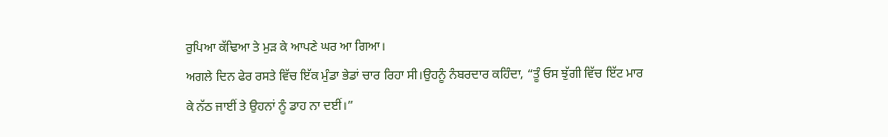ਰੁਪਿਆ ਕੱਢਿਆ ਤੇ ਮੁੜ ਕੇ ਆਪਣੇ ਘਰ ਆ ਗਿਆ।
ਅਗਲੇ ਦਿਨ ਫੇਰ ਰਸਤੇ ਵਿੱਚ ਇੱਕ ਮੁੰਡਾ ਭੇਡਾਂ ਚਾਰ ਰਿਹਾ ਸੀ।ਉਹਨੂੰ ਨੰਬਰਦਾਰ ਕਹਿੰਦਾ, “ਤੂੰ ਓਸ ਝੁੱਗੀ ਵਿੱਚ ਇੱਟ ਮਾਰ ਕੇ ਨੱਠ ਜਾਈਂ ਤੇ ਉਹਨਾਂ ਨੂੰ ਡਾਹ ਨਾ ਦਈਂ।”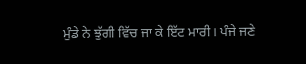ਮੁੰਡੇ ਨੇ ਝੁੱਗੀ ਵਿੱਚ ਜਾ ਕੇ ਇੱਟ ਮਾਰੀ। ਪੰਜੇ ਜਣੇ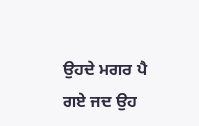ਉਹਦੇ ਮਗਰ ਪੈ ਗਏ ਜਦ ਉਹ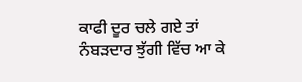ਕਾਫੀ ਦੂਰ ਚਲੇ ਗਏ ਤਾਂ ਨੰਬੜਦਾਰ ਝੁੱਗੀ ਵਿੱਚ ਆ ਕੇ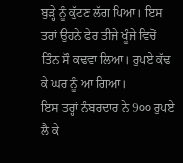ਬੁੜ੍ਹੇ ਨੂੰ ਕੁੱਟਣ ਲੱਗ ਪਿਆ। ਇਸ ਤਰਾਂ ਉਹਨੇ ਫੇਰ ਤੀਜੇ ਖੂੰਜੇ ਵਿਚੋਂ ਤਿੰਨ ਸੌ ਕਢਵਾ ਲਿਆ। ਰੁਪਏ ਕੱਢ ਕੇ ਘਰ ਨੂੰ ਆ ਗਿਆ।
ਇਸ ਤਰ੍ਹਾਂ ਨੰਬਰਦਾਰ ਨੇ 9੦੦ ਰੁਪਏ ਲੈ ਕੇ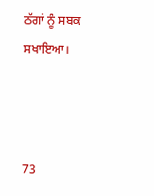ਠੱਗਾਂ ਨੂੰ ਸਬਕ ਸਖਾਇਆ।



73